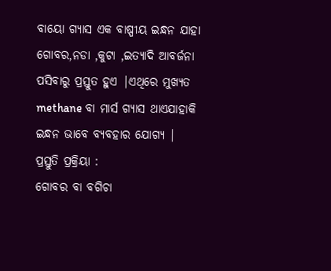ବାୟୋ ଗ୍ୟାସ ଏକ ବାଷ୍ପୀୟ ଇନ୍ଧନ ଯାହା ଗୋବର,ନଡା ,କୁଟା ,ଇତ୍ୟାଦି ଆବର୍ଜନା ପସିବାରୁ ପ୍ରସ୍ତୁତ ହୁଏ |ଏଥିରେ ମୁଖ୍ୟତ methane ବା ମାର୍ସ ଗ୍ୟାସ ଥାଏଯାହାକି ଇନ୍ଧନ ଭାବେ ବ୍ୟବହାର ଯୋଗ୍ୟ |
ପ୍ରସ୍ତୁତି ପ୍ରକ୍ରିୟା :
ଗୋବର ବା ବଗିଚା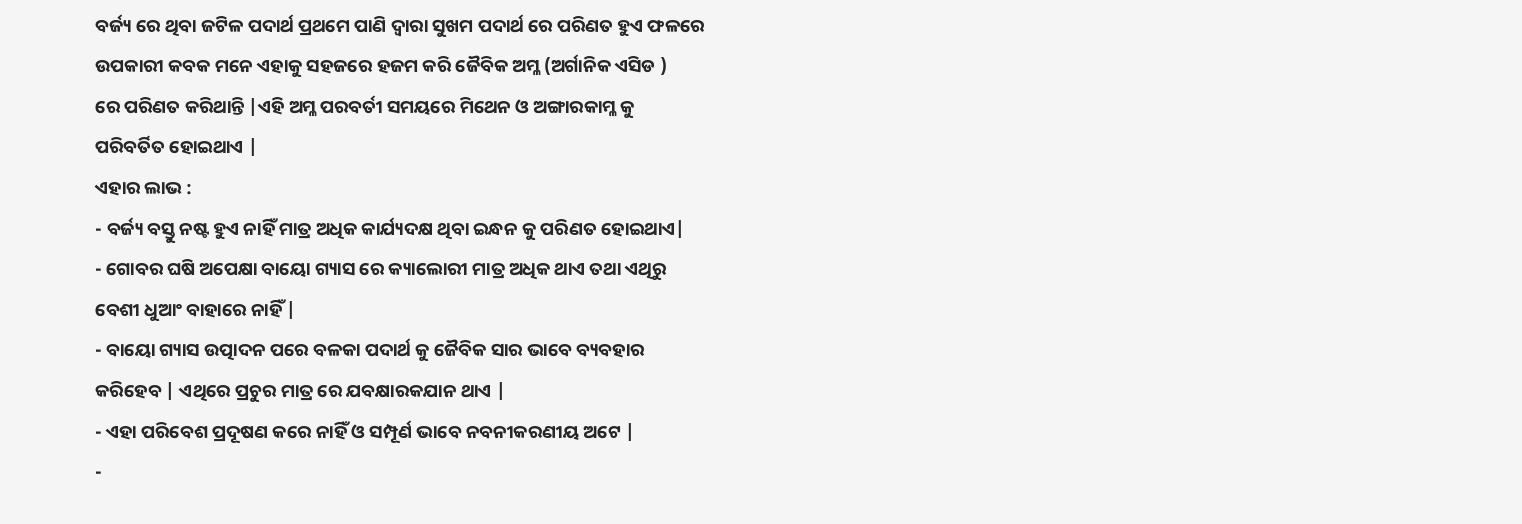ବର୍ଜ୍ୟ ରେ ଥିବା ଜଟିଳ ପଦାର୍ଥ ପ୍ରଥମେ ପାଣି ଦ୍ୱାରା ସୁଖମ ପଦାର୍ଥ ରେ ପରିଣତ ହୁଏ ଫଳରେ ଉପକାରୀ କବକ ମନେ ଏହାକୁ ସହଜରେ ହଜମ କରି ଜୈବିକ ଅମ୍ଳ (ଅର୍ଗାନିକ ଏସିଡ )
ରେ ପରିଣତ କରିଥାନ୍ତି |ଏହି ଅମ୍ଳ ପରବର୍ତୀ ସମୟରେ ମିଥେନ ଓ ଅଙ୍ଗାରକାମ୍ଳ କୁ ପରିବର୍ତିତ ହୋଇଥାଏ |
ଏହାର ଲାଭ :
- ବର୍ଜ୍ୟ ବସ୍ତୁ ନଷ୍ଟ ହୁଏ ନାହିଁ ମାତ୍ର ଅଧିକ କାର୍ଯ୍ୟଦକ୍ଷ ଥିବା ଇନ୍ଧନ କୁ ପରିଣତ ହୋଇଥାଏ|
- ଗୋବର ଘଷି ଅପେକ୍ଷା ବାୟୋ ଗ୍ୟାସ ରେ କ୍ୟାଲୋରୀ ମାତ୍ର ଅଧିକ ଥାଏ ତଥା ଏଥିରୁ ବେଶୀ ଧୁଆଂ ବାହାରେ ନାହିଁ |
- ବାୟୋ ଗ୍ୟାସ ଉତ୍ପାଦନ ପରେ ବଳକା ପଦାର୍ଥ କୁ ଜୈବିକ ସାର ଭାବେ ବ୍ୟବହାର କରିହେବ | ଏଥିରେ ପ୍ରଚୁର ମାତ୍ର ରେ ଯବକ୍ଷାରକଯାନ ଥାଏ |
- ଏହା ପରିବେଶ ପ୍ରଦୂଷଣ କରେ ନାହିଁ ଓ ସମ୍ପୂର୍ଣ ଭାବେ ନବନୀକରଣୀୟ ଅଟେ |
-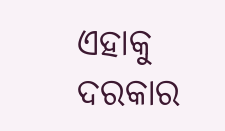ଏହାକୁ ଦରକାର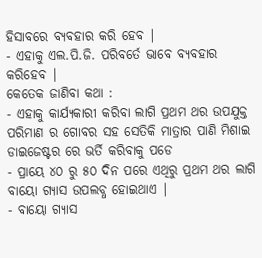ହିସାବରେ ବ୍ୟବହାର କରି ହେବ |
- ଏହାକୁ ଏଲ.ପି.ଜି. ପରିବର୍ତେ ଭାବେ ବ୍ୟବହାର କରିହେବ |
କେତେକ ଜାଣିବା କଥା :
- ଏହାକୁ କାର୍ଯ୍ୟକାରୀ କରିବା ଲାଗି ପ୍ରଥମ ଥର ଉପଯୁକ୍ତ ପରିମାଣ ର ଗୋବର ସହ ସେତିକି ମାତ୍ରାର ପାଣି ମିଶାଇ ଡାଇଜେଷ୍ଟର ରେ ଭର୍ତି କରିବାକୁ ପଡେ
- ପ୍ରାୟେ ୪୦ ରୁ ୫୦ ଦିନ ପରେ ଏଥିରୁ ପ୍ରଥମ ଥର ଲାଗି ବାୟୋ ଗ୍ୟାସ ଉପଲବ୍ଧ ହୋଇଥାଏ |
- ବାୟୋ ଗ୍ୟାସ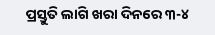ପ୍ରସ୍ତୁତି ଲାଗି ଖରା ଦିନରେ ୩-୪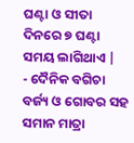ଘଣ୍ଟା ଓ ସୀତା ଦିନରେ ୭ ଘଣ୍ଟା ସମୟ ଲାଗିଥାଏ |
- ଦୈନିକ ବଗିଚା ବର୍ଜ୍ୟ ଓ ଗୋବର ସହ ସମାନ ମାତ୍ରା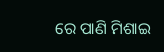ରେ ପାଣି ମିଶାଇ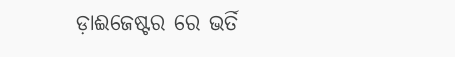ଡ଼ାଈଜେଷ୍ଟର ରେ ଭର୍ତି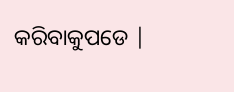କରିବାକୁପଡେ |